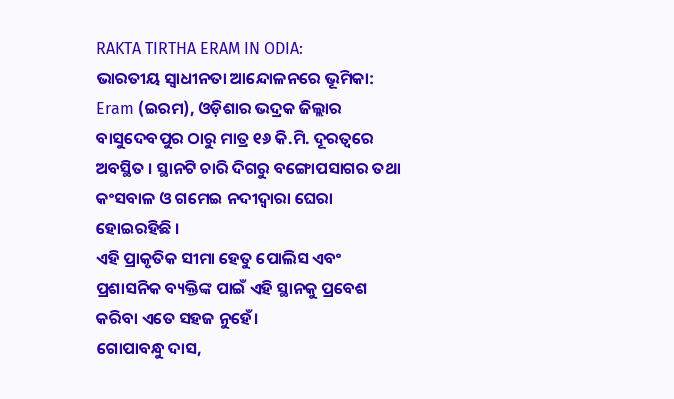RAKTA TIRTHA ERAM IN ODIA:
ଭାରତୀୟ ସ୍ୱାଧୀନତା ଆନ୍ଦୋଳନରେ ଭୂମିକା:
Eram (ଇରମ), ଓଡ଼ିଶାର ଭଦ୍ରକ ଜିଲ୍ଲାର ବାସୁଦେବପୁର ଠାରୁ ମାତ୍ର ୧୬ କି.ମି. ଦୂରତ୍ୱରେ ଅବସ୍ଥିତ । ସ୍ଥାନଟି ଚାରି ଦିଗରୁ ବଙ୍ଗୋପସାଗର ତଥା କଂସବାଳ ଓ ଗମେଇ ନଦୀଦ୍ୱାରା ଘେରା ହୋଇରହିଛି ।
ଏହି ପ୍ରାକୃତିକ ସୀମା ହେତୁ ପୋଲିସ ଏବଂ ପ୍ରଶାସନିକ ବ୍ୟକ୍ତିଙ୍କ ପାଇଁ ଏହି ସ୍ଥାନକୁ ପ୍ରବେଶ କରିବା ଏତେ ସହଜ ନୁହେଁ।
ଗୋପାବନ୍ଧୁ ଦାସ,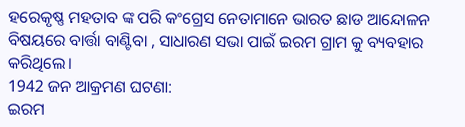ହରେକୃଷ୍ଣ ମହତାବ ଙ୍କ ପରି କଂଗ୍ରେସ ନେତାମାନେ ଭାରତ ଛାଡ ଆନ୍ଦୋଳନ ବିଷୟରେ ବାର୍ତ୍ତା ବାଣ୍ଟିବା , ସାଧାରଣ ସଭା ପାଇଁ ଇରମ ଗ୍ରାମ କୁ ବ୍ୟବହାର କରିଥିଲେ।
1942 ଜନ ଆକ୍ରମଣ ଘଟଣା:
ଇରମ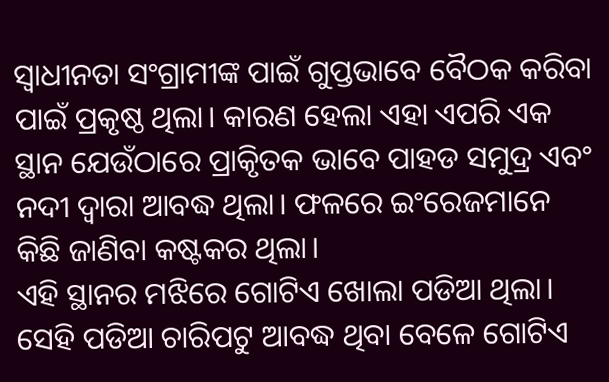ସ୍ବାଧୀନତା ସଂଗ୍ରାମୀଙ୍କ ପାଇଁ ଗୁପ୍ତଭାବେ ବୈଠକ କରିବା ପାଇଁ ପ୍ରକୃଷ୍ଠ ଥିଲା। କାରଣ ହେଲା ଏହା ଏପରି ଏକ ସ୍ଥାନ ଯେଉଁଠାରେ ପ୍ରାକୃିତକ ଭାବେ ପାହଡ ସମୁଦ୍ର ଏବଂ ନଦୀ ଦ୍ବାରା ଆବଦ୍ଧ ଥିଲା। ଫଳରେ ଇଂରେଜମାନେ କିଛି ଜାଣିବା କଷ୍ଟକର ଥିଲା।
ଏହି ସ୍ଥାନର ମଝିରେ ଗୋଟିଏ ଖୋଲା ପଡିଆ ଥିଲା। ସେହି ପଡିଆ ଚାରିପଟୁ ଆବଦ୍ଧ ଥିବା ବେଳେ ଗୋଟିଏ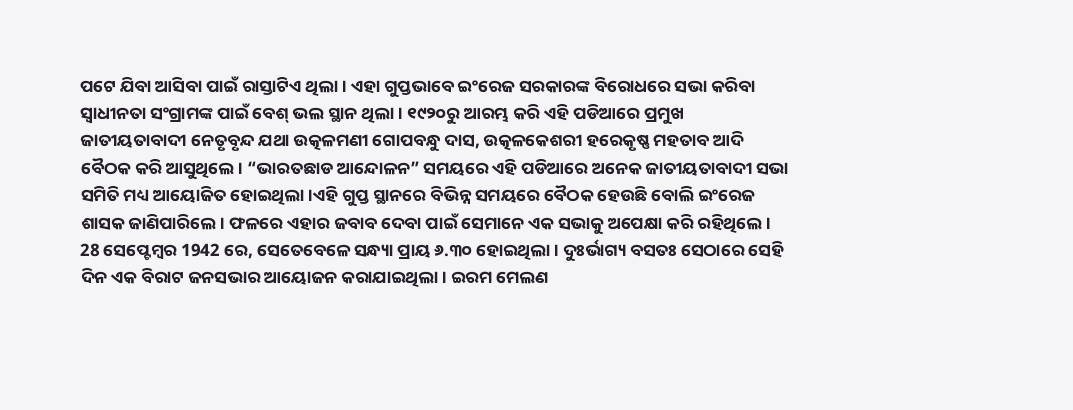ପଟେ ଯିବା ଆସିବା ପାଇଁ ରାସ୍ତାଟିଏ ଥିଲା। ଏହା ଗୁପ୍ତଭାବେ ଇଂରେଜ ସରକାରଙ୍କ ବିରୋଧରେ ସଭା କରିବା ସ୍ବାଧୀନତା ସଂଗ୍ରାମଙ୍କ ପାଇଁ ବେଶ୍ ଭଲ ସ୍ଥାନ ଥିଲା। ୧୯୨୦ରୁ ଆରମ୍ଭ କରି ଏହି ପଡିଆରେ ପ୍ରମୁଖ ଜାତୀୟତାବାଦୀ ନେତୃବୃନ୍ଦ ଯଥା ଉତ୍କଳମଣୀ ଗୋପବନ୍ଧୁ ଦାସ, ଉତ୍କଳକେଶରୀ ହରେକୃଷ୍ଣ ମହତାବ ଆଦି ବୈଠକ କରି ଆସୁଥିଲେ। “ଭାରତଛାଡ ଆନ୍ଦୋଳନ” ସମୟରେ ଏହି ପଡିଆରେ ଅନେକ ଜାତୀୟତାବାଦୀ ସଭା ସମିତି ମଧ୍ୟ ଆୟୋଜିତ ହୋଇଥିଲା।ଏହି ଗୁପ୍ତ ସ୍ଥାନରେ ବିଭିନ୍ନ ସମୟରେ ବୈଠକ ହେଉଛି ବୋଲି ଇଂରେଜ ଶାସକ ଜାଣିପାରିଲେ। ଫଳରେ ଏହାର ଜବାବ ଦେବା ପାଇଁ ସେମାନେ ଏକ ସଭାକୁ ଅପେକ୍ଷା କରି ରହିଥିଲେ।
28 ସେପ୍ଟେମ୍ବର 1942 ରେ, ସେତେବେଳେ ସନ୍ଧ୍ୟା ପ୍ରାୟ ୬.୩୦ ହୋଇଥିଲା। ଦୁଃର୍ଭାଗ୍ୟ ବସତଃ ସେଠାରେ ସେହି ଦିନ ଏକ ବିରାଟ ଜନସଭାର ଆୟୋଜନ କରାଯାଇଥିଲା। ଇରମ ମେଲଣ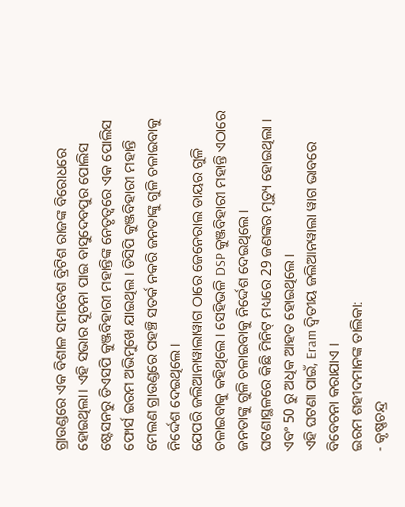ଗ୍ରାଉଣ୍ଡରେ ଏକ ବିଶାଳ ସମାବେଶ ବ୍ରିଟିଶ ରାଜଙ୍କ ବିରୋଧରେ ହୋଇଥିଲା। ଏହି ସଭାର ସୂଚନା ପାଇ ବାସୁଦେବପୁର ପୋଲିସ ଷ୍ଟେସନରୁ ଡିଏସପି କୁଞ୍ଜବିହାରୀ ମହାନ୍ତିଙ୍କ ନେତୃତ୍ୱରେ ଏକ ପୋଲିସ ଫୋର୍ସ ଇରମ ଅଭିମୁଖେ ଯାଇଥିଲ। ଡିସିପି କୁଞ୍ଜବିହାରୀ ମହାନ୍ତି ମେଲଣ ଗ୍ରାଉଣ୍ଡରେ ପହଞ୍ଚି ସତର୍କ ନକରି ଜନତାଙ୍କୁ ଗୁଳି ଚଳାଇବାକୁ ନିର୍ଦ୍ଦେଶ ଦେଇଥିଲେ।
ଯେପରି ଜଲିଆନାୱାଲାୱାଗ ଠାରେ ଜେନେରାଲ ଡାୟର ଗୁଳି ଚଳାଇବାକୁ କହିଥିଲେ । ସେହିଭଳି DSP କୁଞ୍ଜବିହାରୀ ମହାନ୍ତି ଏଠାରେ ଜନତାଙ୍କୁ ଗୁଳି ଚଳାଇବାକୁ ନିର୍ଦ୍ଦେଶ ଦେଇଥିଲେ ।
ଘଟଣାସ୍ଥଳରେ କିଛି ମିନିଟ୍ ମଧ୍ୟରେ 29 ଜଣଙ୍କର ମୃତ୍ୟୁ ହୋଇଥିଲା । ଏବଂ 50 ରୁ ଅଧିକ ଆହତ ହୋଇଥିଲେ।
ଏହି ଘଟଣା ପାଇଁ, Eram ଦ୍ୱିତୀୟ ଜଲିଆନୱାଲା ୱାଗ ଭାବରେ ବିବେଚନା କରାଯାଏ ।
ଇରମ ଶହୀଦମାନଙ୍କ ତାଲିକା:
- କୃଷ୍ଣଚନ୍ଦ୍ର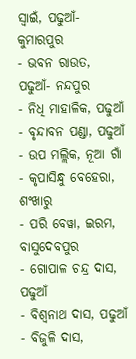ସ୍ୱାଇଁ, ପଢୁଆଁ-କୁମାରପୁର
- ଭବନ ରାଉତ, ପଢୁଆଁ- ନନ୍ଦପୁର
- ନିଧି ମାହାଳିକ, ପଢୁଆଁ
- ବୃନ୍ଦାବନ ପଣ୍ଡା, ପଢୁଆଁ
- ଉପ ମଲ୍ଲିକ, ନୂଆ ଗାଁ
- କୃପାସିନ୍ଧୁ ବେହେରା, ଶଂଖାରୁ
- ପରି ବେୱା, ଇରମ, ବାସୁଦେବପୁର
- ଗୋପାଳ ଚନ୍ଦ୍ର ଦାସ, ପଢୁଆଁ
- ବିଶ୍ୱନାଥ ଦାସ, ପଢୁଆଁ
- ବିଜୁଳି ଦାସ,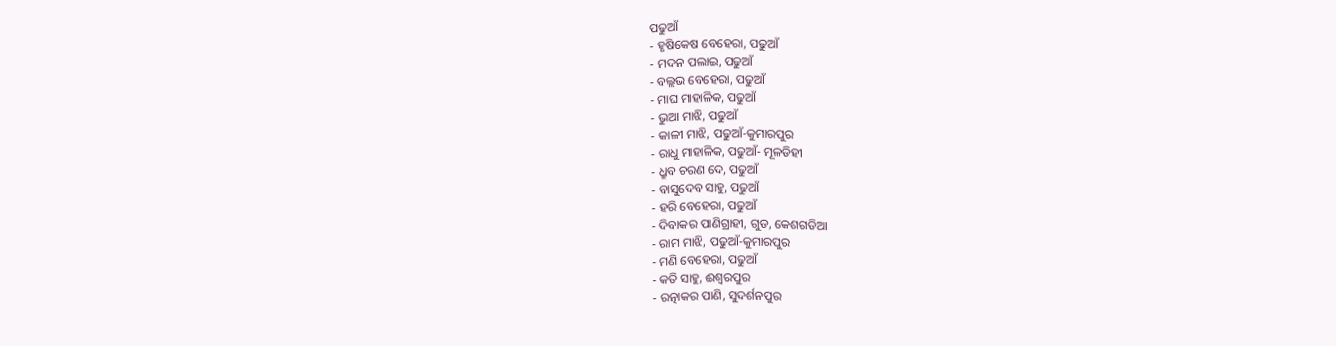ପଢୁଆଁ
- ହୃଷିକେଷ ବେହେରା, ପଢୁଆଁ
- ମଦନ ପଲାଇ, ପଢୁଆଁ
- ବଲ୍ଲଭ ବେହେରା, ପଢୁଆଁ
- ମାଘ ମାହାଳିକ, ପଢୁଆଁ
- ଭୁଆ ମାଝି, ପଢୁଆଁ
- କାଳୀ ମାଝି, ପଢୁଆଁ-କୁମାରପୁର
- ରାଧୁ ମାହାଳିକ, ପଢୁଆଁ- ମୂଳଡିହୀ
- ଧ୍ରୁବ ଚରଣ ଦେ, ପଢୁଆଁ
- ବାସୁଦେବ ସାହୁ, ପଢୁଆଁ
- ହରି ବେହେରା, ପଢୁଆଁ
- ଦିବାକର ପାଣିଗ୍ରାହୀ, ଗୁଡ, କେଶଗଡିଆ
- ରାମ ମାଝି, ପଢୁଆଁ-କୁମାରପୁର
- ମଣି ବେହେରା, ପଢୁଆଁ
- କତି ସାହୁ, ଈଶ୍ୱରପୁର
- ରତ୍ନାକର ପାଣି, ସୁଦର୍ଶନପୁର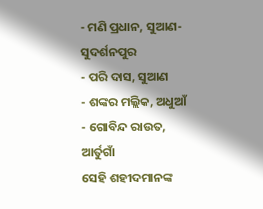- ମଣି ପ୍ରଧାନ, ସୁଆଣ-ସୁଦର୍ଶନପୁର
- ପରି ଦାସ, ସୁଆଣ
- ଶଙ୍କର ମଲ୍ଲିକ, ଅଧୁଆଁ
- ଗୋବିନ୍ଦ ରାଉତ, ଆର୍ତୁଗାଁ
ସେହି ଶହୀଦମାନଙ୍କ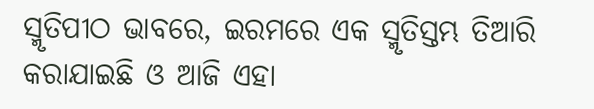ସ୍ମୃତିପୀଠ ଭାବରେ, ଇରମରେ ଏକ ସ୍ମୃତିସ୍ତମ୍ଭ ତିଆରି କରାଯାଇଛି ଓ ଆଜି ଏହା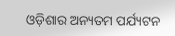ଓଡ଼ିଶାର ଅନ୍ୟତମ ପର୍ଯ୍ୟଟନ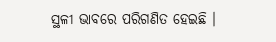ସ୍ଥଳୀ ଭାବରେ ପରିଗଣିତ ହେଇଛି ।